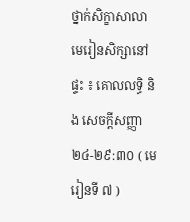ថ្នាក់សិក្ខាសាលា
មេរៀនសិក្សានៅផ្ទះ ៖ គោលលទ្ធិ និង សេចក្តីសញ្ញា ២៤-២៩:៣០ ( មេរៀនទី ៧ )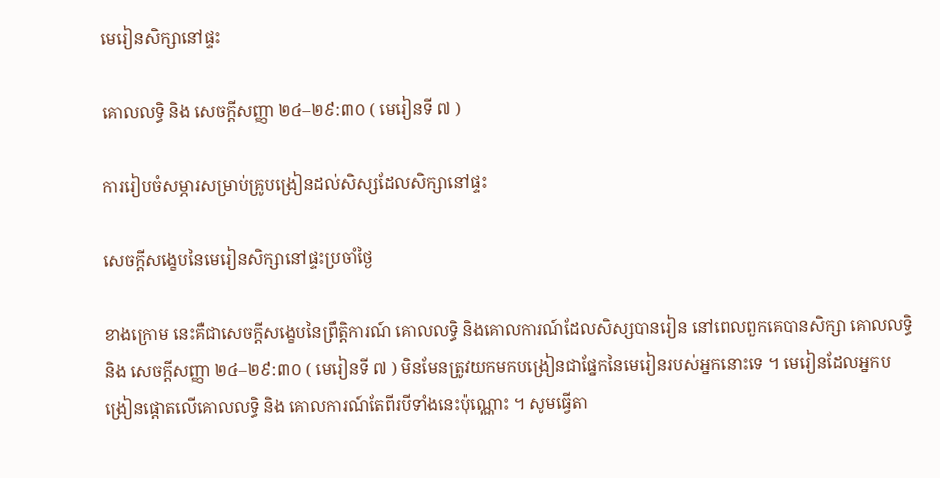មេរៀនសិក្សានៅផ្ទះ

គោលលទ្ធិ និង សេចក្តីសញ្ញា ២៤–២៩:៣០ ( មេរៀនទី ៧ )

ការរៀបចំសម្ភារសម្រាប់គ្រូបង្រៀនដល់សិស្សដែលសិក្សានៅផ្ទះ

សេចក្ដីសង្ខេបនៃមេរៀនសិក្សានៅផ្ទះប្រចាំថ្ងៃ

ខាងក្រោម នេះគឺជាសេចក្តីសង្ខេបនៃព្រឹត្តិការណ៍ គោលលទ្ធិ និងគោលការណ៍ដែលសិស្សបានរៀន នៅពេលពួកគេបានសិក្សា គោលលទ្ធិ និង សេចក្ដីសញ្ញា ២៤–២៩:៣០ ( មេរៀនទី ៧ ) មិនមែនត្រូវយកមកបង្រៀនជាផ្នែកនៃមេរៀនរបស់អ្នកនោះទេ ។ មេរៀនដែលអ្នកបង្រៀនផ្ដោតលើគោលលទ្ធិ និង គោលការណ៍តែពីរបីទាំងនេះប៉ុណ្ណោះ ។ សូមធ្វើតា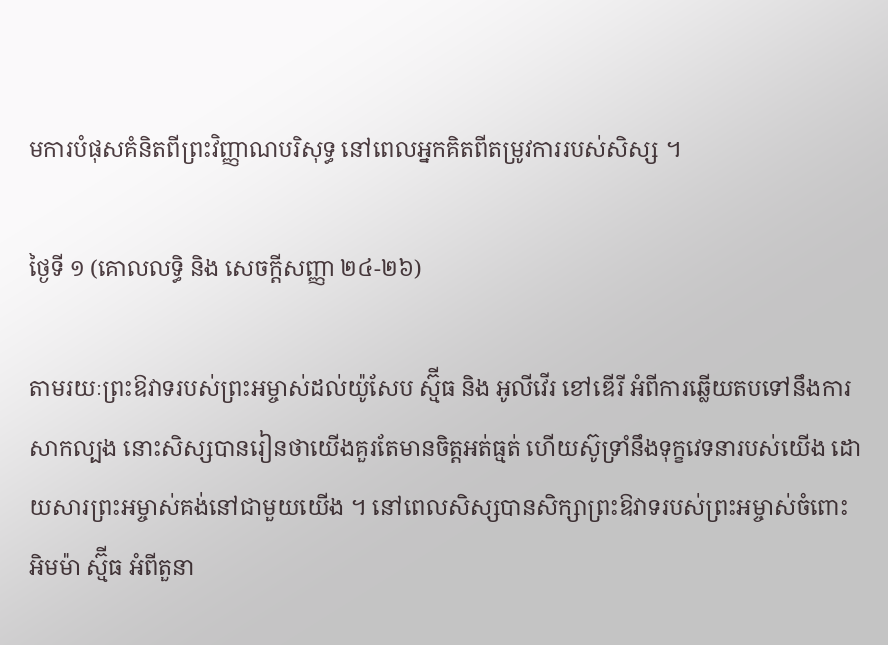មការបំផុសគំនិតពីព្រះវិញ្ញាណបរិសុទ្ធ នៅពេលអ្នកគិតពីតម្រូវការរបស់សិស្ស ។

ថ្ងៃទី ១ (គោលលទ្ធិ និង សេចក្តីសញ្ញា ២៤-២៦)

តាមរយៈព្រះឱវាទរបស់ព្រះអម្ចាស់ដល់យ៉ូសែប ស្ម៊ីធ និង អូលីវើរ ខៅឌើរី អំពីការឆ្លើយតបទៅនឹងការសាកល្បង នោះសិស្សបានរៀនថាយើងគួរតែមានចិត្តអត់ធ្មត់ ហើយស៊ូទ្រាំនឹងទុក្ខវេទនារបស់យើង ដោយសារព្រះអម្ចាស់គង់នៅជាមួយយើង ។ នៅពេលសិស្សបានសិក្សាព្រះឱវាទរបស់ព្រះអម្ចាស់ចំពោះ អិមម៉ា ស្ម៊ីធ អំពីតួនា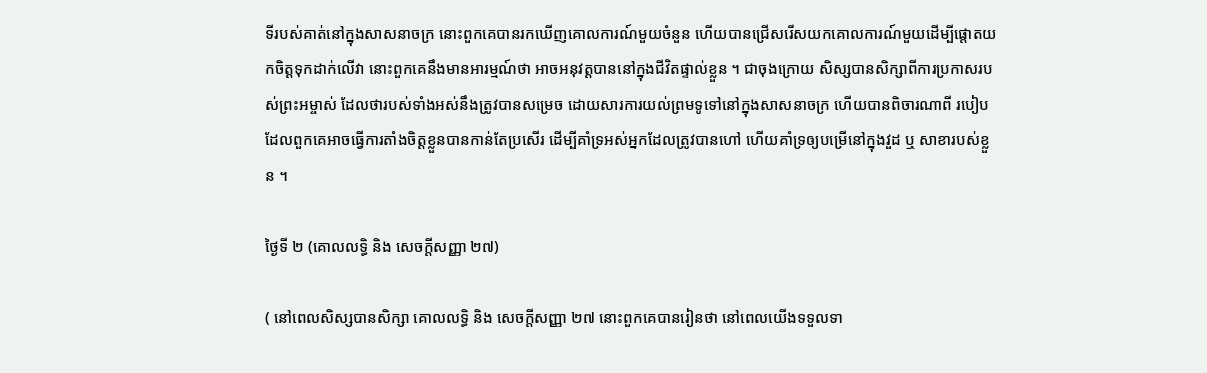ទីរបស់គាត់នៅក្នុងសាសនាចក្រ នោះពួកគេបានរកឃើញគោលការណ៍មួយចំនួន ហើយបានជ្រើសរើសយកគោលការណ៍មួយដើម្បីផ្តោតយកចិត្តទុកដាក់លើវា នោះពួកគេនឹងមានអារម្មណ៍ថា អាចអនុវត្តបាននៅក្នុងជីវិតផ្ទាល់ខ្លួន ។ ជាចុងក្រោយ សិស្សបានសិក្សាពីការប្រកាសរបស់ព្រះអម្ចាស់ ដែលថារបស់ទាំងអស់នឹងត្រូវបានសម្រេច ដោយសារការយល់ព្រមទូទៅនៅក្នុងសាសនាចក្រ ហើយបានពិចារណាពី របៀបដែលពួកគេអាចធ្វើការតាំងចិត្តខ្លួនបានកាន់តែប្រសើរ ដើម្បីគាំទ្រអស់អ្នកដែលត្រូវបានហៅ ហើយគាំទ្រឲ្យបម្រើនៅក្នុងវួដ ឬ សាខារបស់ខ្លួន ។

ថ្ងៃទី ២ (គោលលទ្ធិ និង សេចក្តីសញ្ញា ២៧)

( នៅពេលសិស្សបានសិក្សា គោលលទ្ធិ និង សេចក្តីសញ្ញា ២៧ នោះពួកគេបានរៀនថា នៅពេលយើងទទួលទា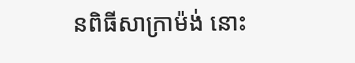នពិធីសាក្រាម៉ង់ នោះ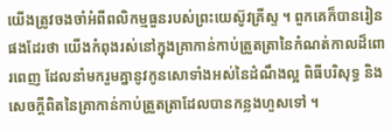យើងត្រូវចងចាំអំពីពលិកម្មធួនរបស់ព្រះយេស៊ូវគ្រីស្ទ ។ ពួកគេក៏បានរៀនផងដែរថា យើងកំពុងរស់នៅក្នុងគ្រាកាន់កាប់ត្រួតត្រានៃកំណត់កាលដ៏ពោរពេញ ដែលនាំមករួមគ្នានូវកូនសោទាំងអស់នៃដំណឹងល្អ ពិធីបរិសុទ្ធ និង សេចក្ដីពិតនៃគ្រាកាន់កាប់ត្រួតត្រាដែលបានកន្លងហួសទៅ ។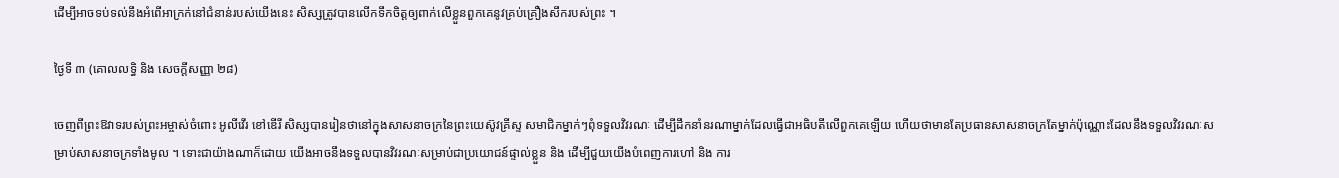ដើម្បីអាចទប់ទល់នឹងអំពើអាក្រក់នៅជំនាន់របស់យើងនេះ សិស្សត្រូវបានលើកទឹកចិត្តឲ្យពាក់លើខ្លួនពួកគេនូវគ្រប់គ្រឿងសឹករបស់ព្រះ ។

ថ្ងៃទី ៣ (គោលលទ្ធិ និង សេចក្តីសញ្ញា ២៨)

ចេញពីព្រះឱវាទរបស់ព្រះអម្ចាស់ចំពោះ អូលីវើរ ខៅឌើរី សិស្សបានរៀនថានៅក្នុងសាសនាចក្រនៃព្រះយេស៊ូវគ្រីស្ទ សមាជិកម្នាក់ៗពុំទទួលវិវរណៈ ដើម្បីដឹកនាំនរណាម្នាក់ដែលធ្វើជាអធិបតីលើពួកគេឡើយ ហើយថាមានតែប្រធានសាសនាចក្រតែម្នាក់ប៉ុណ្ណោះដែលនឹងទទួលវិវរណៈសម្រាប់សាសនាចក្រទាំងមូល ។ ទោះជាយ៉ាងណាក៏ដោយ យើងអាចនឹងទទួលបានវិវរណៈសម្រាប់ជាប្រយោជន៍ផ្ទាល់ខ្លួន និង ដើម្បីជួយយើងបំពេញការហៅ និង ការ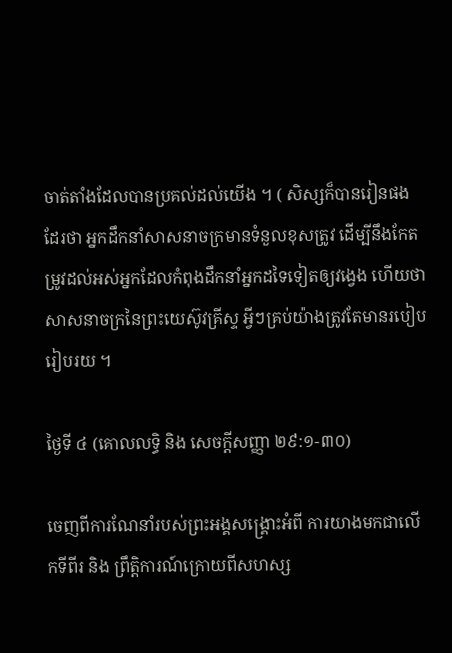ចាត់តាំងដែលបានប្រគល់ដល់យើង ។ ( សិស្សក៏បានរៀនផងដែរថា អ្នកដឹកនាំសាសនាចក្រមានទំនួលខុសត្រូវ ដើម្បីនឹងកែតម្រូវដល់អស់អ្នកដែលកំពុងដឹកនាំអ្នកដទៃទៀតឲ្យវង្វេង ហើយថាសាសនាចក្រនៃព្រះយេស៊ូវគ្រីស្ទ អ្វីៗគ្រប់យ៉ាងត្រូវតែមានរបៀបរៀបរយ ។

ថ្ងៃទី ៤ (គោលលទ្ធិ និង សេចក្តីសញ្ញា ២៩:១-៣០)

ចេញពីការណែនាំរបស់ព្រះអង្គសង្គ្រោះអំពី ការយាងមកជាលើកទីពីរ និង ព្រឹត្តិការណ៍ក្រោយពីសហស្ស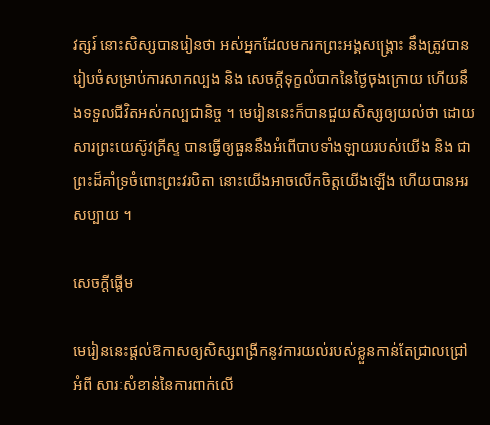វត្សរ៍ នោះសិស្សបានរៀនថា អស់អ្នកដែលមករកព្រះអង្គសង្គ្រោះ នឹងត្រូវបានរៀបចំសម្រាប់ការសាកល្បង និង សេចក្តីទុក្ខលំបាកនៃថ្ងៃចុងក្រោយ ហើយនឹងទទួលជីវិតអស់កល្បជានិច្ច ។ មេរៀននេះក៏បានជួយសិស្សឲ្យយល់ថា ដោយសារព្រះយេស៊ូវគ្រីស្ទ បានធ្វើឲ្យធួននឹងអំពើបាបទាំងឡាយរបស់យើង និង ជាព្រះដ៏គាំទ្រចំពោះព្រះវរបិតា នោះយើងអាចលើកចិត្តយើងឡើង ហើយបានអរសប្បាយ ។

សេចក្តីផ្ដើម

មេរៀននេះផ្តល់ឱកាសឲ្យសិស្សពង្រីកនូវការយល់របស់ខ្លួនកាន់តែជ្រាលជ្រៅអំពី សារៈសំខាន់នៃការពាក់លើ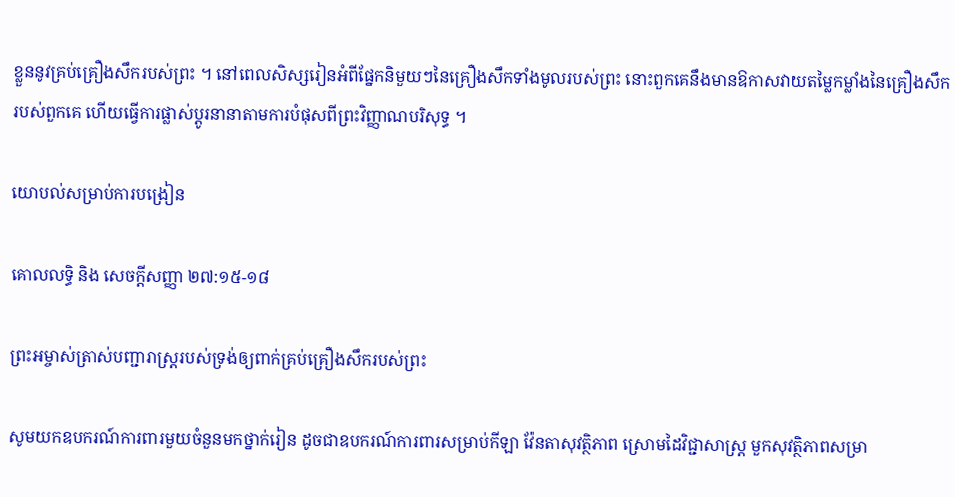ខ្លួននូវគ្រប់គ្រឿងសឹករបស់ព្រះ ។ នៅពេលសិស្សរៀនអំពីផ្នែកនិមួយៗនៃគ្រឿងសឹកទាំងមូលរបស់ព្រះ នោះពួកគេនឹងមានឱកាសវាយតម្លៃកម្លាំងនៃគ្រឿងសឹករបស់ពួកគេ ហើយធ្វើការផ្លាស់ប្តូរនានាតាមការបំផុសពីព្រះវិញ្ញាណបរិសុទ្ធ ។

យោបល់សម្រាប់ការបង្រៀន

គោលលទ្ធិ និង សេចក្ដីសញ្ញា ២៧:១៥-១៨

ព្រះអម្ចាស់ត្រាស់បញ្ជារាស្ត្ររបស់ទ្រង់ឲ្យពាក់គ្រប់គ្រឿងសឹករបស់ព្រះ

សូមយកឧបករណ៍ការពារមួយចំនួនមកថ្នាក់រៀន ដូចជាឧបករណ៍ការពារសម្រាប់កីឡា វ៉ែនតាសុវត្ថិភាព ស្រោមដៃវិជ្ជាសាស្ត្រ មួកសុវត្ថិភាពសម្រា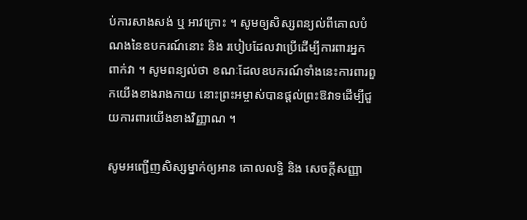ប់ការសាងសង់ ឬ អាវក្រោះ ។ សូមឲ្យសិស្សពន្យល់ពីគោលបំណងនៃឧបករណ៍នោះ និង របៀបដែលវាប្រើដើម្បីការពារអ្នកពាក់វា ។ សូមពន្យល់ថា ខណៈដែលឧបករណ៍ទាំងនេះការពារពួកយើងខាងរាងកាយ នោះព្រះអម្ចាស់បានផ្តល់ព្រះឱវាទដើម្បីជួយការពារយើងខាងវិញ្ញាណ ។

សូមអញ្ជើញសិស្សម្នាក់ឲ្យអាន គោលលទ្ធិ និង សេចក្ដីសញ្ញា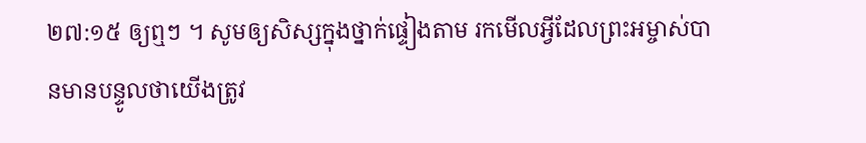២៧:១៥ ឲ្យឮៗ ។ សូមឲ្យសិស្សក្នុងថ្នាក់ផ្ទៀងតាម រកមើលអ្វីដែលព្រះអម្ចាស់បានមានបន្ទូលថាយើងត្រូវ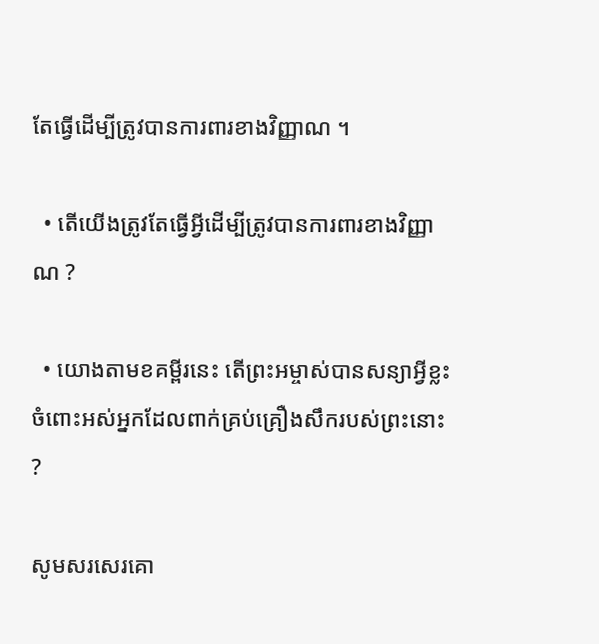តែធ្វើដើម្បីត្រូវបានការពារខាងវិញ្ញាណ ។

  • តើយើងត្រូវតែធ្វើអ្វីដើម្បីត្រូវបានការពារខាងវិញ្ញាណ ?

  • យោងតាមខគម្ពីរនេះ តើព្រះអម្ចាស់បានសន្យាអ្វីខ្លះ ចំពោះអស់អ្នកដែលពាក់គ្រប់គ្រឿងសឹករបស់ព្រះនោះ ?

សូមសរសេរគោ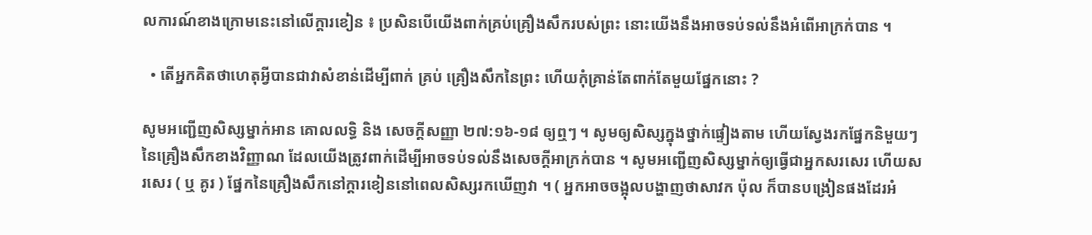លការណ៍ខាងក្រោមនេះនៅលើក្ដារខៀន ៖ ប្រសិនបើយើងពាក់គ្រប់គ្រឿងសឹករបស់ព្រះ នោះយើងនឹងអាចទប់ទល់នឹងអំពើអាក្រក់បាន ។

  • តើអ្នកគិតថាហេតុអ្វីបានជាវាសំខាន់ដើម្បីពាក់ គ្រប់ គ្រឿងសឹកនៃព្រះ ហើយកុំគ្រាន់តែពាក់តែមួយផ្នែកនោះ ?

សូមអញ្ជើញសិស្សម្នាក់អាន គោលលទ្ធិ និង សេចក្ដីសញ្ញា ២៧:១៦-១៨ ឲ្យឮៗ ។ សូមឲ្យសិស្សក្នុងថ្នាក់ផ្ទៀងតាម ហើយស្វែងរកផ្នែកនិមួយៗនៃគ្រឿងសឹកខាងវិញ្ញាណ ដែលយើងត្រូវពាក់ដើម្បីអាចទប់ទល់នឹងសេចក្តីអាក្រក់បាន ។ សូមអញ្ជើញសិស្សម្នាក់ឲ្យធ្វើជាអ្នកសរសេរ ហើយសរសេរ ( ឬ គូរ ) ផ្នែកនៃគ្រឿងសឹកនៅក្តារខៀននៅពេលសិស្សរកឃើញវា ។ ( អ្នកអាចចង្អុលបង្ហាញថាសាវក ប៉ុល ក៏បានបង្រៀនផងដែរអំ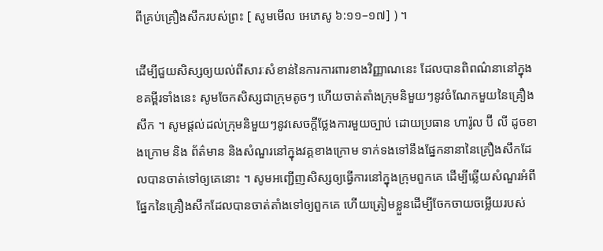ពីគ្រប់គ្រឿងសឹករបស់ព្រះ [ សូមមើល អេភេសូ ៦:១១–១៧] ) ។

ដើម្បីជួយសិស្សឲ្យយល់ពីសារៈសំខាន់នៃការការពារខាងវិញ្ញាណនេះ ដែលបានពិពណ៌នានៅក្នុងខគម្ពីរទាំងនេះ សូមចែកសិស្សជាក្រុមតូចៗ ហើយចាត់តាំងក្រុមនិមួយៗនូវចំណែកមួយនៃគ្រឿងសឹក ។ សូមផ្ដល់ដល់ក្រុមនិមួយៗនូវសេចក្ដីថ្លែងការមួយច្បាប់ ដោយប្រធាន ហារ៉ូល ប៊ី លី ដូចខាងក្រោម និង ព័ត៌មាន និងសំណួរនៅក្នុងវគ្គខាងក្រោម ទាក់ទងទៅនឹងផ្នែកនានានៃគ្រឿងសឹកដែលបានចាត់ទៅឲ្យគេនោះ ។ សូមអញ្ជើញសិស្សឲ្យធ្វើការនៅក្នុងក្រុមពួកគេ ដើម្បីឆ្លើយសំណួរអំពីផ្នែកនៃគ្រឿងសឹកដែលបានចាត់តាំងទៅឲ្យពួកគេ ហើយត្រៀមខ្លួនដើម្បីចែកចាយចម្លើយរបស់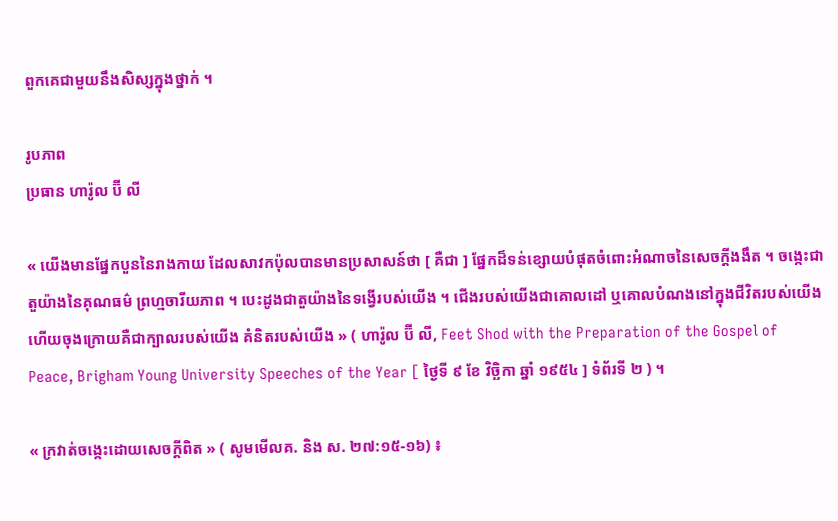ពួកគេជាមួយនឹងសិស្សក្នុងថ្នាក់ ។

រូបភាព
ប្រធាន ហារ៉ូល ប៊ី លី

« យើងមានផ្នែកបួននៃរាងកាយ ដែលសាវកប៉ុលបានមានប្រសាសន៍ថា [ គឺជា ] ផ្នែកដ៏ទន់ខ្សោយបំផុតចំពោះអំណាចនៃសេចក្ដីងងឹត ។ ចង្កេះជាតួយ៉ាងនៃគុណធម៌ ព្រហ្មចារីយភាព ។ បេះដូងជាតួយ៉ាងនៃទង្វើរបស់យើង ។ ជើងរបស់យើងជាគោលដៅ ឬគោលបំណងនៅក្នុងជីវិតរបស់យើង ហើយចុងក្រោយគឺជាក្បាលរបស់យើង គំនិតរបស់យើង » ( ហារ៉ូល ប៊ី លី, Feet Shod with the Preparation of the Gospel of Peace, Brigham Young University Speeches of the Year [ ថ្ងៃទី ៩ ខែ វិច្ឆិកា ឆ្នាំ ១៩៥៤ ] ទំព័រទី ២ ) ។

« ក្រវាត់ចង្កេះដោយសេចក្ដីពិត » ( សូមមើលគ. និង ស. ២៧:១៥-១៦) ៖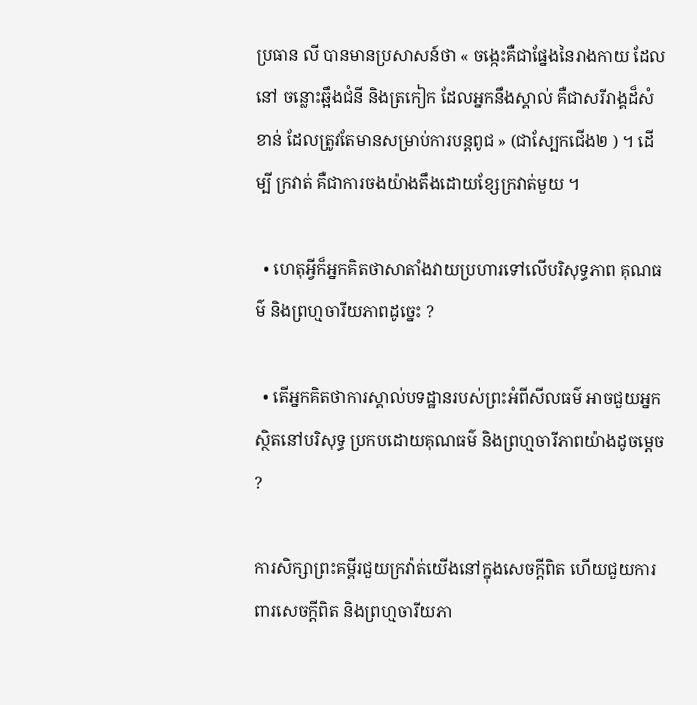ប្រធាន លី បានមានប្រសាសន៍ថា « ចង្កេះគឺជាផ្នែងនៃរាងកាយ ដែលនៅ ចន្លោះឆ្អឹងជំនី និងត្រកៀក ដែលអ្នកនឹងស្គាល់ គឺជាសរីរាង្គដ៏សំខាន់ ដែលត្រូវតែមានសម្រាប់ការបន្ដពូជ » (ជាស្បែកជើង២ ) ។ ដើម្បី ក្រវាត់ គឺជាការចងយ៉ាងតឹងដោយខ្សែក្រវាត់មួយ ។

  • ហេតុអ្វីក៏អ្នកគិតថាសាតាំងវាយប្រហារទៅលើបរិសុទ្ធភាព គុណធម៌ និងព្រហ្មចារីយភាពដូច្នេះ ?

  • តើអ្នកគិតថាការស្គាល់បទដ្ឋានរបស់ព្រះអំពីសីលធម៌ អាចជួយអ្នកស្ថិតនៅបរិសុទ្ធ ប្រកបដោយគុណធម៌ និងព្រហ្មចារីភាពយ៉ាងដូចម្ដេច ?

ការសិក្សាព្រះគម្ពីរជួយក្រវ៉ាត់យើងនៅក្នុងសេចក្ដីពិត ហើយជួយការពារសេចក្តីពិត និងព្រហ្មចារីយភា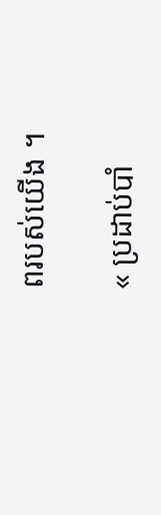ពរបស់យើង ។

« ប្រដាប់បាំ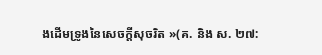ងដើមទ្រូងនៃសេចក្ដីសុចរិត »(គ. និង ស. ២៧: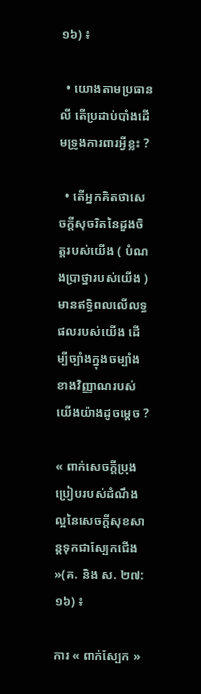១៦) ៖

  • យោងតាមប្រធាន លី តើប្រដាប់បាំងដើមទ្រូងការពារអ្វីខ្លះ ?

  • តើអ្នកគិតថាសេចក្ដីសុចរិតនៃដួងចិត្តរបស់យើង ( បំណងប្រាថ្នារបស់យើង ) មានឥទ្ធិពលលើលទ្ធផលរបស់យើង ដើម្បីច្បាំងក្នុងចម្បាំងខាងវិញ្ញាណរបស់យើងយ៉ាងដូចម្ដេច ?

« ពាក់សេចក្ដីប្រុងប្រៀបរបស់ដំណឹងល្អនៃសេចក្ដីសុខសាន្ដទុកជាស្បែកជើង »(គ. និង ស. ២៧:១៦) ៖

ការ « ពាក់ស្បែក »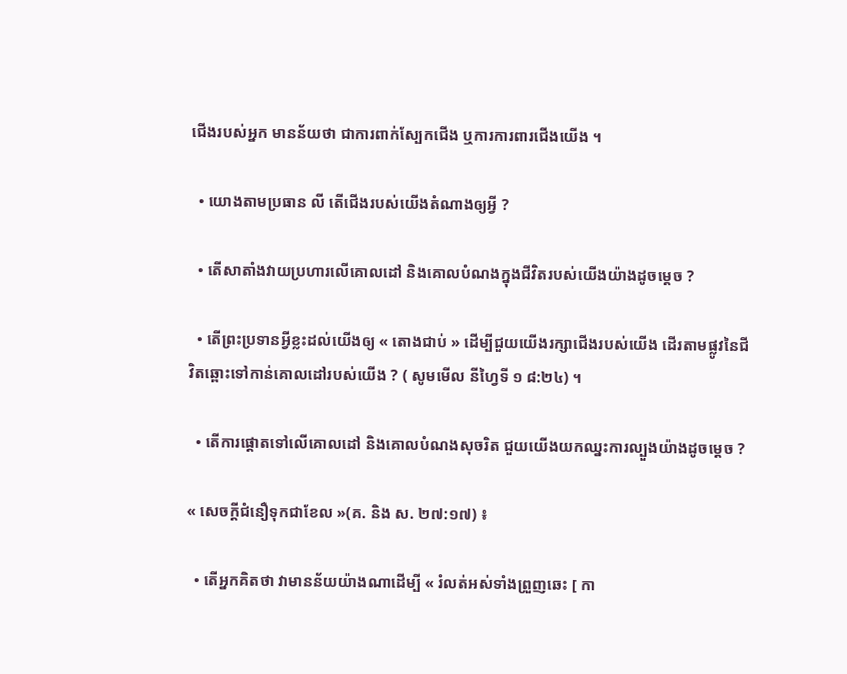ជើងរបស់អ្នក មានន័យថា ជាការពាក់ស្បែកជើង ឬការការពារជើងយើង ។

  • យោងតាមប្រធាន លី តើជើងរបស់យើងតំណាងឲ្យអ្វី ?

  • តើសាតាំងវាយប្រហារលើគោលដៅ និងគោលបំណងក្នុងជីវិតរបស់យើងយ៉ាងដូចម្ដេច ?

  • តើព្រះប្រទានអ្វីខ្លះដល់យើងឲ្យ « តោងជាប់ » ដើម្បីជួយយើងរក្សាជើងរបស់យើង ដើរតាមផ្លូវនៃជីវិតឆ្ពោះទៅកាន់គោលដៅរបស់យើង ? ( សូមមើល នីហ្វៃទី ១ ៨:២៤) ។

  • តើការផ្ដោតទៅលើគោលដៅ និងគោលបំណងសុចរិត ជួយយើងយកឈ្នះការល្បួងយ៉ាងដូចម្ដេច ?

« សេចក្ដីជំនឿទុកជាខែល »(គ. និង ស. ២៧:១៧) ៖

  • តើអ្នកគិតថា វាមានន័យយ៉ាងណាដើម្បី « រំលត់អស់ទាំងព្រួញឆេះ [ កា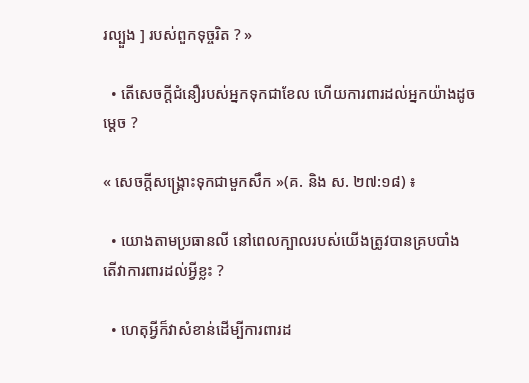រល្បួង ] របស់ពួកទុច្ចរិត ? »

  • តើសេចក្ដីជំនឿរបស់អ្នកទុកជាខែល ហើយការពារដល់អ្នកយ៉ាងដូចម្ដេច ?

« សេចក្ដីសង្គ្រោះទុកជាមួកសឹក »(គ. និង ស. ២៧:១៨) ៖

  • យោងតាមប្រធានលី នៅពេលក្បាលរបស់យើងត្រូវបានគ្របបាំង តើវាការពារដល់អ្វីខ្លះ ?

  • ហេតុអ្វីក៏វាសំខាន់ដើម្បីការពារដ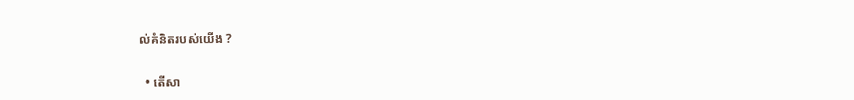ល់គំនិតរបស់យើង ?

  • តើសា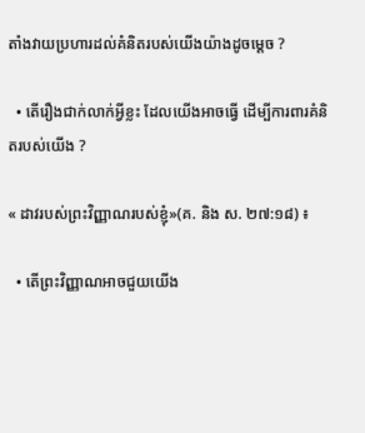តាំងវាយប្រហារដល់គំនិតរបស់យើងយ៉ាងដូចម្ដេច ?

  • តើរឿងជាក់លាក់អ្វីខ្លះ ដែលយើងអាចធ្វើ ដើម្បីការពារគំនិតរបស់យើង ?

« ដាវរបស់ព្រះវិញ្ញាណរបស់ខ្ញុំ»(គ. និង ស. ២៧:១៨) ៖

  • តើព្រះវិញ្ញាណអាចជួយយើង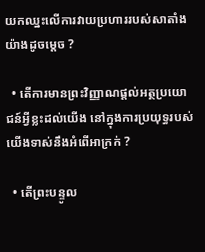យកឈ្នះលើការវាយប្រហាររបស់សាតាំងយ៉ាងដូចម្ដេច ?

  • តើការមានព្រះវិញ្ញាណផ្ដល់អត្ថប្រយោជន៍អ្វីខ្លះដល់យើង នៅក្នុងការប្រយុទ្ធរបស់យើងទាស់នឹងអំពើអាក្រក់ ?

  • តើព្រះបន្ទូល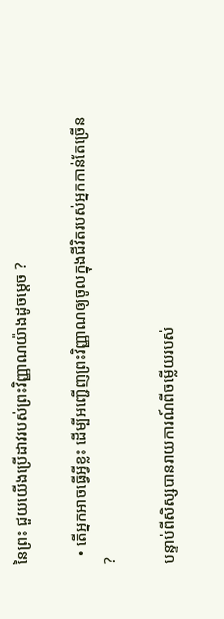នៃព្រះ ជួយយើងប្រើដាវរបស់ព្រះវិញ្ញាណយ៉ាងដូចម្ដេច ?

  • តើអ្នកអាចធ្វើអ្វីខ្លះ ដើម្បីអញ្ជើញព្រះវិញ្ញាណឲ្យចូលក្នុងជីវិតរបស់អ្នកកាន់តែច្រើន ?

បន្ទាប់ពីសិស្សបានរាយការណ៍ពីចម្លើយរបស់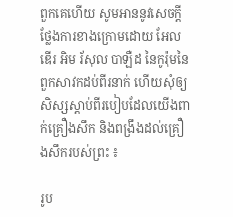ពួកគេហើយ សូមអាននូវសេចក្ដីថ្លែងការខាងក្រោមដោយ អែលឌើរ អិម រ័សុល បាឡឺដ នៃកូរ៉ុមនៃពួកសាវកដប់ពីរនាក់ ហើយសុំឲ្យសិស្សស្ដាប់ពីរបៀបដែលយើងពាក់គ្រឿងសឹក និងពង្រឹងដល់គ្រឿងសឹករបស់ព្រះ ៖

រូប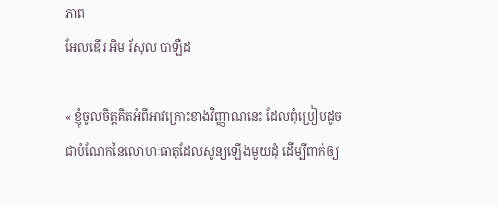ភាព
អែលឌើរ អិម រ័សុល បាឡឺដ

« ខ្ញុំចូលចិត្តគិតអំពីអាវក្រោះខាងវិញ្ញាណនេះ ដែលពុំប្រៀបដូចជាបំណែកនៃលោហៈធាតុដែលសូន្យឡើងមួយដុំ ដើម្បីពាក់ឲ្យ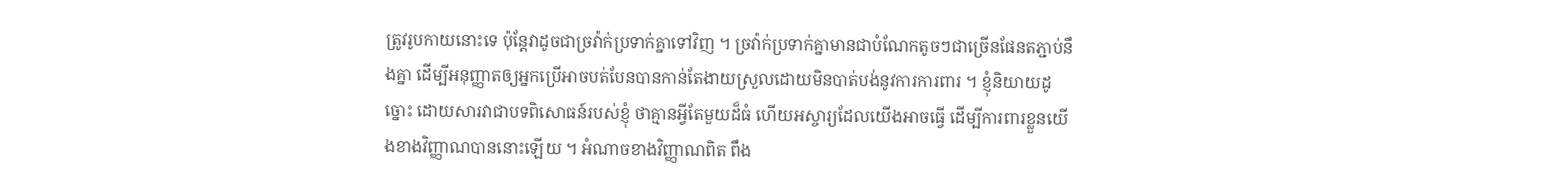ត្រូវរូបកាយនោះទេ ប៉ុន្តែវាដូចជាច្រវ៉ាក់ប្រទាក់គ្នាទៅវិញ ។ ច្រវ៉ាក់ប្រទាក់គ្នាមានជាបំណែកតូចៗជាច្រើនផែនតភ្ជាប់នឹងគ្នា ដើម្បីអនុញ្ញាតឲ្យអ្នកប្រើអាចបត់បែនបានកាន់តែងាយស្រួលដោយមិនបាត់បង់នូវការការពារ ។ ខ្ញុំនិយាយដូច្នោះ ដោយសារវាជាបទពិសោធន៍របស់ខ្ញុំ ថាគ្មានអ្វីតែមួយដ៏ធំ ហើយអស្ចារ្យដែលយើងអាចធ្វើ ដើម្បីការពារខ្លួនយើងខាងវិញ្ញាណបាននោះឡើយ ។ អំណាចខាងវិញ្ញាណពិត ពឹង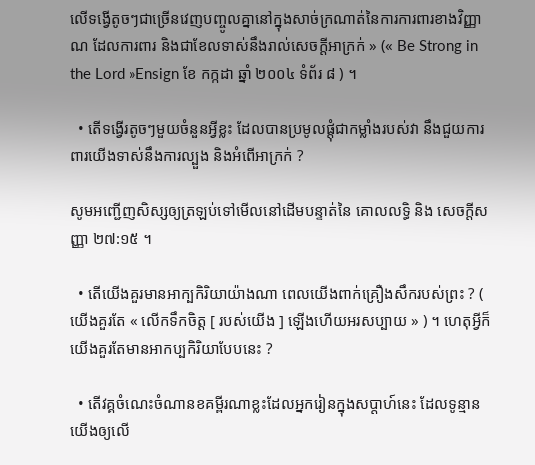លើទង្វើតូចៗជាច្រើនវេញបញ្ចូលគ្នានៅក្នុងសាច់ក្រណាត់នៃការការពារខាងវិញ្ញាណ ដែលការពារ និងជាខែលទាស់នឹងរាល់សេចក្ដីអាក្រក់ » (« Be Strong in the Lord »Ensign ខែ កក្កដា ឆ្នាំ ២០០៤ ទំព័រ ៨ ) ។

  • តើទង្វើរតូចៗមួយចំនួនអ្វីខ្លះ ដែលបានប្រមូលផ្ដុំជាកម្លាំងរបស់វា នឹងជួយការពារយើងទាស់នឹងការល្បួង និងអំពើអាក្រក់ ?

សូមអញ្ជើញសិស្សឲ្យត្រឡប់ទៅមើលនៅដើមបន្ទាត់នៃ គោលលទ្ធិ និង សេចក្ដីសញ្ញា ២៧:១៥ ។

  • តើយើងគួរមានអាក្បកិរិយាយ៉ាងណា ពេលយើងពាក់គ្រឿងសឹករបស់ព្រះ ? ( យើងគួរតែ « លើកទឹកចិត្ត [ របស់យើង ] ឡើងហើយអរសប្បាយ » ) ។ ហេតុអ្វីក៏យើងគួរតែមានអាកប្បកិរិយាបែបនេះ ?

  • តើវគ្គចំណេះចំណានខគម្ពីរណាខ្លះដែលអ្នករៀនក្នុងសប្តាហ៍នេះ ដែលទូន្មានយើងឲ្យលើ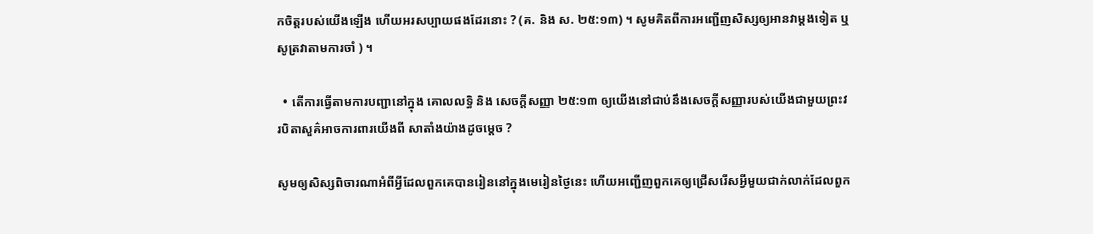កចិត្តរបស់យើងឡើង ហើយអរសប្បាយផងដែរនោះ ? (គ. និង ស. ២៥:១៣) ។ សូមគិតពីការអញ្ជើញសិស្សឲ្យអានវាម្តងទៀត ឬ សូត្រវាតាមការចាំ ) ។

  • តើការធ្វើតាមការបញ្ជានៅក្នុង គោលលទ្ធិ និង សេចក្ដីសញ្ញា ២៥:១៣ ឲ្យយើងនៅជាប់នឹងសេចក្តីសញ្ញារបស់យើងជាមួយព្រះវរបិតាសួគ៌អាចការពារយើងពី សាតាំងយ៉ាងដូចម្តេច ?

សូមឲ្យសិស្សពិចារណាអំពីអ្វីដែលពួកគេបានរៀននៅក្នុងមេរៀនថ្ងៃនេះ ហើយអញ្ជើញពួកគេឲ្យជ្រើសរើសអ្វីមួយជាក់លាក់ដែលពួក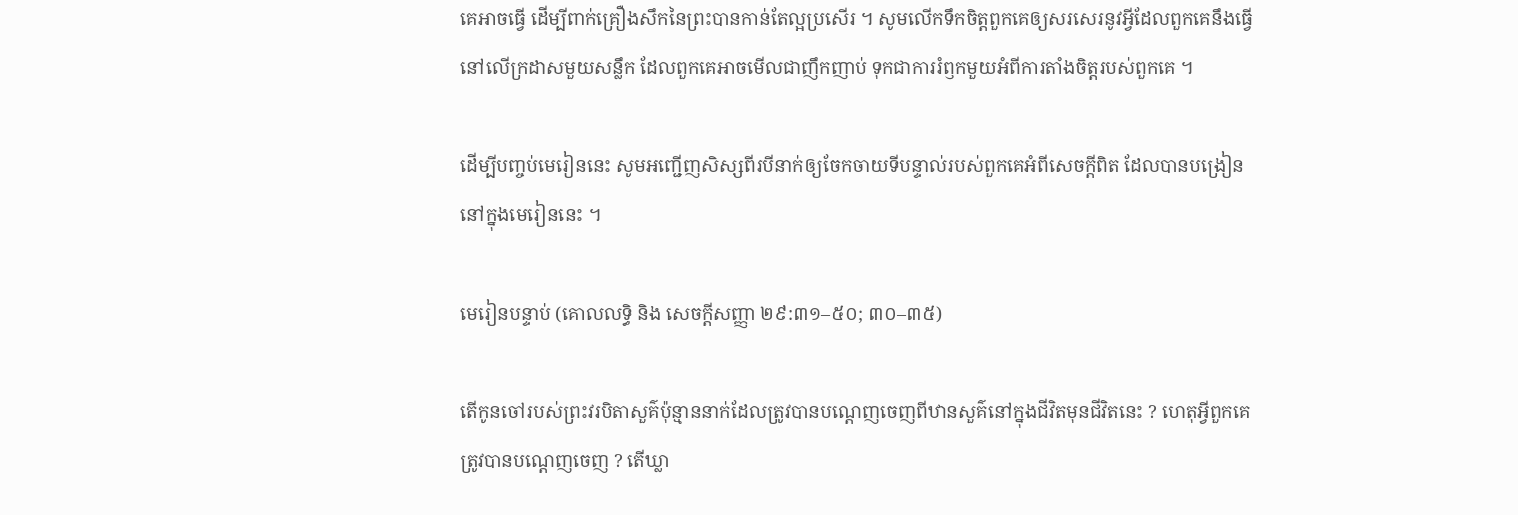គេអាចធ្វើ ដើម្បីពាក់គ្រឿងសឹកនៃព្រះបានកាន់តែល្អប្រសើរ ។ សូមលើកទឹកចិត្តពួកគេឲ្យសរសេរនូវអ្វីដែលពួកគេនឹងធ្វើ នៅលើក្រដាសមួយសន្លឹក ដែលពួកគេអាចមើលជាញឹកញាប់ ទុកជាការរំឭកមួយអំពីការតាំងចិត្តរបស់ពួកគេ ។

ដើម្បីបញ្ចប់មេរៀននេះ សូមអញ្ជើញសិស្សពីរបីនាក់ឲ្យចែកចាយទីបន្ទាល់របស់ពួកគេអំពីសេចក្ដីពិត ដែលបានបង្រៀននៅក្នុងមេរៀននេះ ។

មេរៀនបន្ទាប់ (គោលលទ្ធិ និង សេចក្តីសញ្ញា ២៩:៣១–៥០; ៣០–៣៥)

តើកូនចៅរបស់ព្រះវរបិតាសួគ៌ប៉ុន្មាននាក់ដែលត្រូវបានបណ្តេញចេញពីឋានសួគ៌នៅក្នុងជីវិតមុនជីវិតនេះ ? ហេតុអ្វីពួកគេត្រូវបានបណ្តេញចេញ ? តើឃ្លា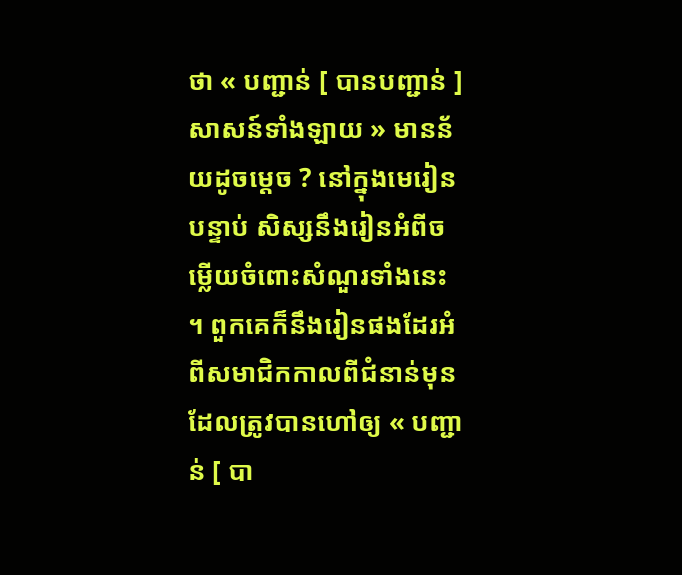ថា « បញ្ជាន់ [ បានបញ្ជាន់ ] សាសន៍ទាំងឡាយ » មានន័យដូចម្តេច ? នៅក្នុងមេរៀនបន្ទាប់ សិស្សនឹងរៀនអំពីចម្លើយចំពោះសំណួរទាំងនេះ ។ ពួកគេក៏នឹងរៀនផងដែរអំពីសមាជិកកាលពីជំនាន់មុន ដែលត្រូវបានហៅឲ្យ « បញ្ជាន់ [ បា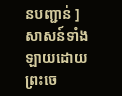នបញ្ជាន់ ] សាសន៍ទាំងឡាយដោយព្រះចេ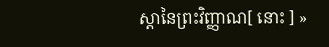ស្តានៃព្រះវិញ្ញាណ[ នោះ ] »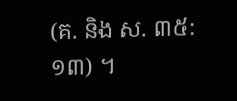(គ. និង ស. ៣៥:១៣) ។